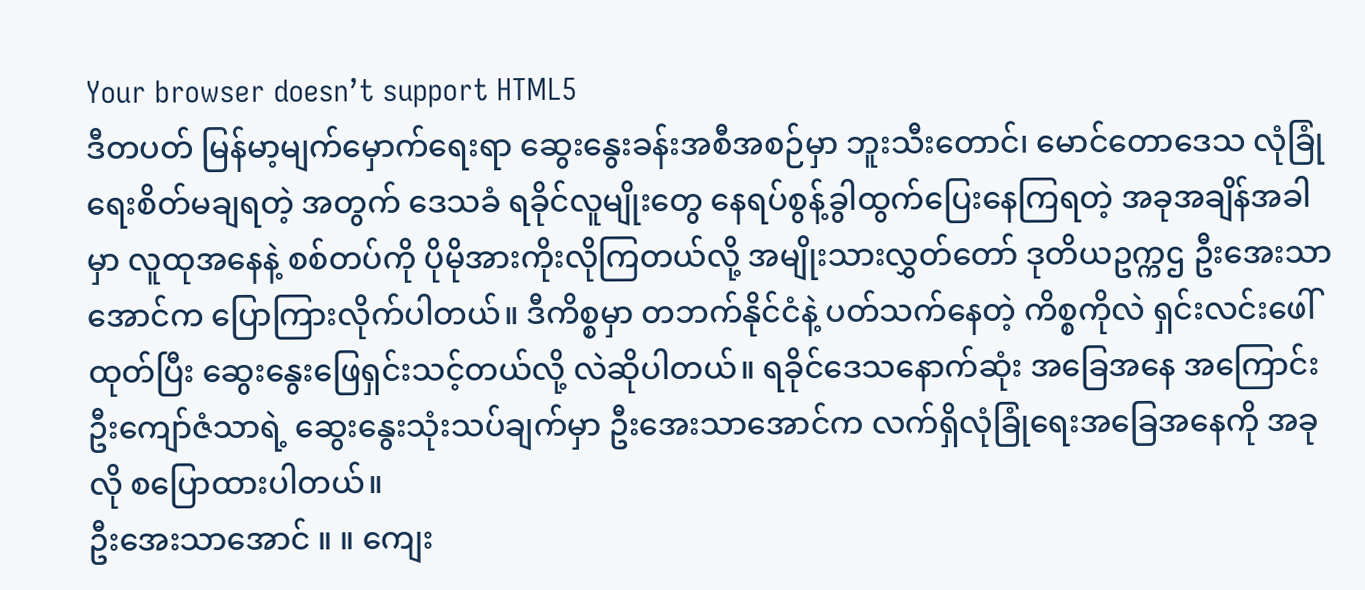Your browser doesn’t support HTML5
ဒီတပတ် မြန်မာ့မျက်မှောက်ရေးရာ ဆွေးနွေးခန်းအစီအစဉ်မှာ ဘူးသီးတောင်၊ မောင်တောဒေသ လုံခြုံရေးစိတ်မချရတဲ့ အတွက် ဒေသခံ ရခိုင်လူမျိုးတွေ နေရပ်စွန့်ခွါထွက်ပြေးနေကြရတဲ့ အခုအချိန်အခါမှာ လူထုအနေနဲ့ စစ်တပ်ကို ပိုမိုအားကိုးလိုကြတယ်လို့ အမျိုးသားလွှတ်တော် ဒုတိယဥက္ကဌ ဦးအေးသာအောင်က ပြောကြားလိုက်ပါတယ်။ ဒီကိစ္စမှာ တဘက်နိုင်ငံနဲ့ ပတ်သက်နေတဲ့ ကိစ္စကိုလဲ ရှင်းလင်းဖေါ်ထုတ်ပြီး ဆွေးနွေးဖြေရှင်းသင့်တယ်လို့ လဲဆိုပါတယ်။ ရခိုင်ဒေသနောက်ဆုံး အခြေအနေ အကြောင်း ဦးကျော်ဇံသာရဲ့ ဆွေးနွေးသုံးသပ်ချက်မှာ ဦးအေးသာအောင်က လက်ရှိလုံခြုံရေးအခြေအနေကို အခုလို စပြောထားပါတယ်။
ဦးအေးသာအောင် ။ ။ ကျေး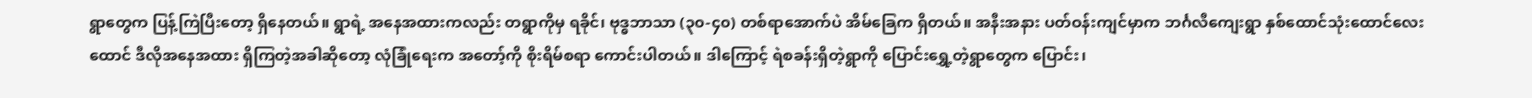ရွာတွေက ပြန့်ကြဲပြီးတော့ ရှိနေတယ်။ ရွာရဲ့ အနေအထားကလည်း တရွာကိုမှ ရခိုင်၊ ဗုဒ္ဓဘာသာ (၃၀-၄၀) တစ်ရာအောက်ပဲ အိမ်ခြေက ရှိတယ်။ အနီးအနား ပတ်ဝန်းကျင်မှာက ဘင်္ဂလီကျေးရွာ နှစ်ထောင်သုံးထောင်လေးထောင် ဒီလိုအနေအထား ရှိကြတဲ့အခါဆိုတော့ လုံခြုံရေးက အတော့်ကို စိုးရိမ်စရာ ကောင်းပါတယ်။ ဒါကြောင့် ရဲစခန်းရှိတဲ့ရွာကို ပြောင်းရွှေ့တဲ့ရွာတွေက ပြောင်း၊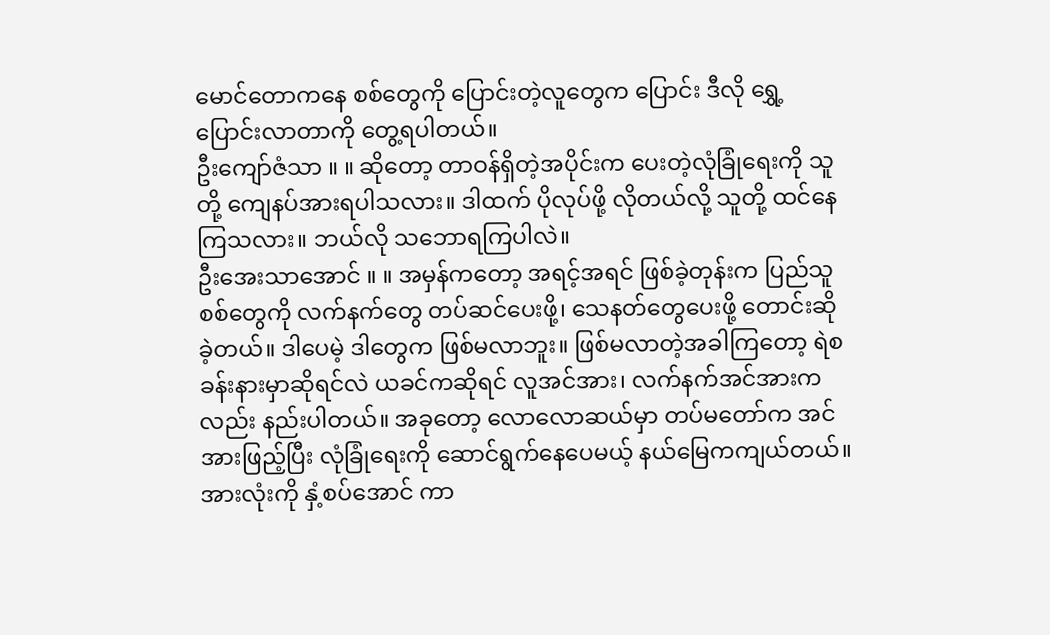မောင်တောကနေ စစ်တွေကို ပြောင်းတဲ့လူတွေက ပြောင်း ဒီလို ရွှေ့ပြောင်းလာတာကို တွေ့ရပါတယ်။
ဦးကျော်ဇံသာ ။ ။ ဆိုတော့ တာဝန်ရှိတဲ့အပိုင်းက ပေးတဲ့လုံခြုံရေးကို သူတို့ ကျေနပ်အားရပါသလား။ ဒါထက် ပိုလုပ်ဖို့ လိုတယ်လို့ သူတို့ ထင်နေကြသလား။ ဘယ်လို သဘောရကြပါလဲ။
ဦးအေးသာအောင် ။ ။ အမှန်ကတော့ အရင့်အရင် ဖြစ်ခဲ့တုန်းက ပြည်သူစစ်တွေကို လက်နက်တွေ တပ်ဆင်ပေးဖို့၊ သေနတ်တွေပေးဖို့ တောင်းဆိုခဲ့တယ်။ ဒါပေမဲ့ ဒါတွေက ဖြစ်မလာဘူး။ ဖြစ်မလာတဲ့အခါကြတော့ ရဲစခန်းနားမှာဆိုရင်လဲ ယခင်ကဆိုရင် လူအင်အား၊ လက်နက်အင်အားကလည်း နည်းပါတယ်။ အခုတော့ လောလောဆယ်မှာ တပ်မတော်က အင်အားဖြည့်ပြီး လုံခြုံရေးကို ဆောင်ရွက်နေပေမယ့် နယ်မြေကကျယ်တယ်။ အားလုံးကို နှံ့စပ်အောင် ကာ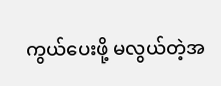ကွယ်ပေးဖို့ မလွယ်တဲ့အ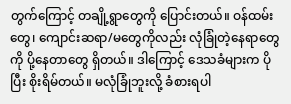တွက်ကြောင့် တချို့ရွာတွေကို ပြောင်းတယ်။ ဝန်ထမ်းတွေ၊ ကျောင်းဆရာ/မတွေကိုလည်း လုံခြုံတဲ့နေရာတွေကို ပို့နေတာတွေ ရှိတယ်။ ဒါကြောင့် ဒေသခံများက ပိုပြီး စိုးရိမ်တယ်။ မလုံခြုံဘူးလို့ ခံစားရပါ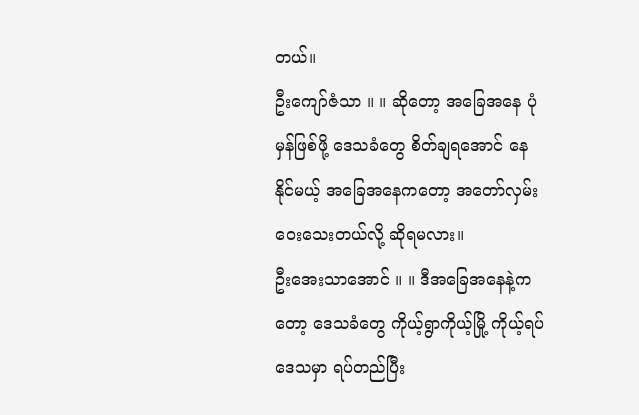တယ်။
ဦးကျော်ဇံသာ ။ ။ ဆိုတော့ အခြေအနေ ပုံမှန်ဖြစ်ဖို့ ဒေသခံတွေ စိတ်ချရအောင် နေနိုင်မယ့် အခြေအနေကတော့ အတော်လှမ်းဝေးသေးတယ်လို့ ဆိုရမလား။
ဦးအေးသာအောင် ။ ။ ဒီအခြေအနေနဲ့ကတော့ ဒေသခံတွေ ကိုယ့်ရွာကိုယ့်မြို့ ကိုယ့်ရပ်ဒေသမှာ ရပ်တည်ပြီး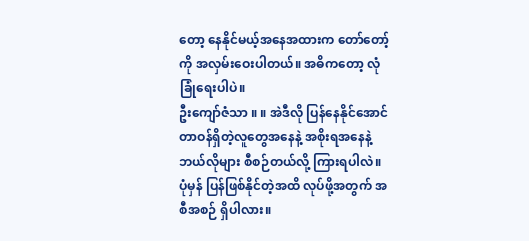တော့ နေနိုင်မယ့်အနေအထားက တော်တော့်ကို အလှမ်းဝေးပါတယ်။ အဓိကတော့ လုံခြုံရေးပါပဲ။
ဦးကျော်ဇံသာ ။ ။ အဲဒီလို ပြန်နေနိုင်အောင် တာဝန်ရှိတဲ့လူတွေအနေနဲ့ အစိုးရအနေနဲ့ ဘယ်လိုများ စီစဉ်တယ်လို့ ကြားရပါလဲ။ ပုံမှန် ပြန်ဖြစ်နိုင်တဲ့အထိ လုပ်ဖို့အတွက် အစီအစဉ် ရှိပါလား။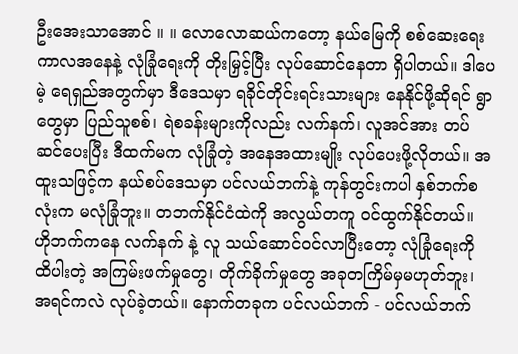ဦးအေးသာအောင် ။ ။ လောလောဆယ်ကတော့ နယ်မြေကို စစ်ဆေးရေးကာလအနေနဲ့ လုံခြုံရေးကို တိုးမြှင့်ပြီး လုပ်ဆောင်နေတာ ရှိပါတယ်။ ဒါပေမဲ့ ရေရှည်အတွက်မှာ ဒီဒေသမှာ ရခိုင်တိုင်းရင်းသားများ နေနိုင်ဖို့ဆိုရင် ရွာတွေမှာ ပြည်သူစစ်၊ ရဲစခန်းများကိုလည်း လက်နက်၊ လူအင်အား တပ်ဆင်ပေးပြီး ဒီထက်မက လုံခြုံတဲ့ အနေအထားမျိုး လုပ်ပေးဖို့လိုတယ်။ အထူးသဖြင့်က နယ်စပ်ဒေသမှာ ပင်လယ်ဘက်နဲ့ ကုန်တွင်းကပါ နှစ်ဘက်စလုံးက မလုံခြုံဘူး။ တဘက်နိုင်ငံထဲကို အလွယ်တကူ ဝင်ထွက်နိုင်တယ်။ ဟိုဘက်ကနေ လက်နက် နဲ့ လူ သယ်ဆောင်ဝင်လာပြီးတော့ လုံခြုံရေးကို ထိပါးတဲ့ အကြမ်းဖက်မှုတွေ၊ တိုက်ခိုက်မှုတွေ အခုတကြိမ်မှမဟုတ်ဘူး၊ အရင်ကလဲ လုပ်ခဲ့တယ်။ နောက်တခုက ပင်လယ်ဘက် - ပင်လယ်ဘက်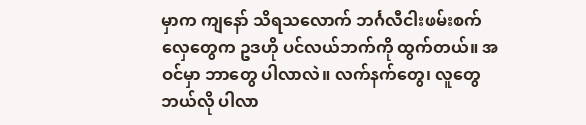မှာက ကျနော် သိရသလောက် ဘင်္ဂလီငါးဖမ်းစက်လှေတွေက ဥဒဟို ပင်လယ်ဘက်ကို ထွက်တယ်။ အဝင်မှာ ဘာတွေ ပါလာလဲ။ လက်နက်တွေ၊ လူတွေ ဘယ်လို ပါလာ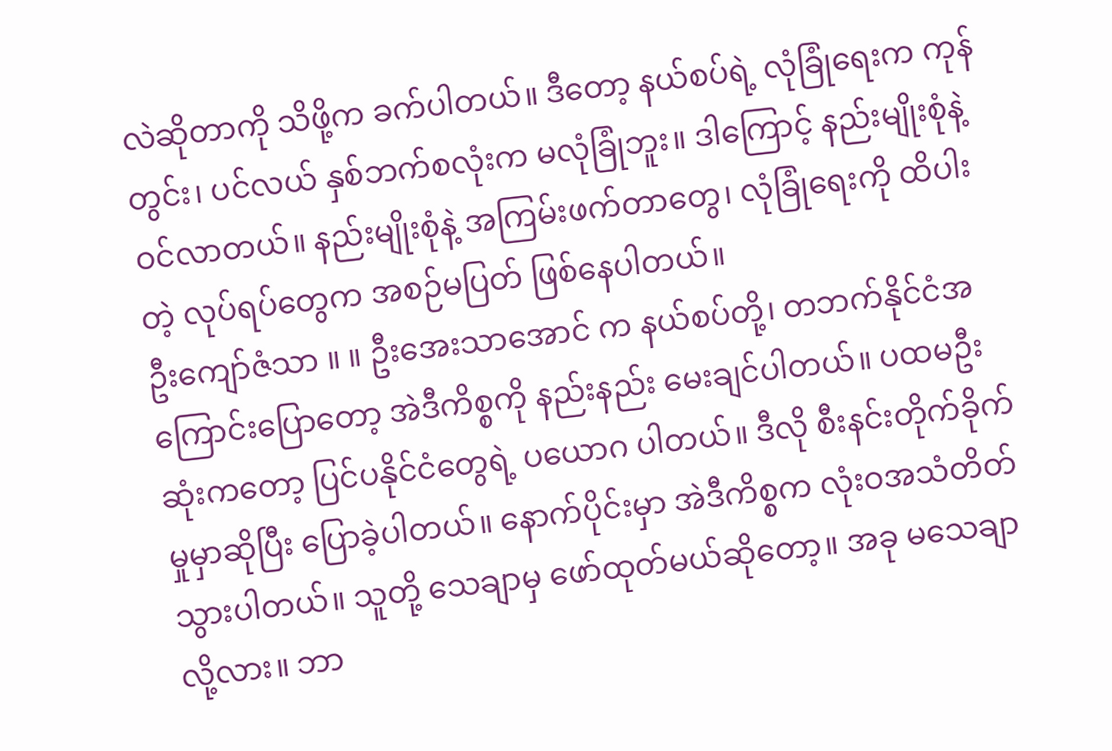လဲဆိုတာကို သိဖို့က ခက်ပါတယ်။ ဒီတော့ နယ်စပ်ရဲ့ လုံခြုံရေးက ကုန်တွင်း၊ ပင်လယ် နှစ်ဘက်စလုံးက မလုံခြုံဘူး။ ဒါကြောင့် နည်းမျိုးစုံနဲ့ ဝင်လာတယ်။ နည်းမျိုးစုံနဲ့ အကြမ်းဖက်တာတွေ၊ လုံခြုံရေးကို ထိပါးတဲ့ လုပ်ရပ်တွေက အစဉ်မပြတ် ဖြစ်နေပါတယ်။
ဦးကျော်ဇံသာ ။ ။ ဦးအေးသာအောင် က နယ်စပ်တို့၊ တဘက်နိုင်ငံအကြောင်းပြောတော့ အဲဒီကိစ္စကို နည်းနည်း မေးချင်ပါတယ်။ ပထမဦးဆုံးကတော့ ပြင်ပနိုင်ငံတွေရဲ့ ပယောဂ ပါတယ်။ ဒီလို စီးနင်းတိုက်ခိုက်မှုမှာဆိုပြီး ပြောခဲ့ပါတယ်။ နောက်ပိုင်းမှာ အဲဒီကိစ္စက လုံးဝအသံတိတ်သွားပါတယ်။ သူတို့ သေချာမှ ဖော်ထုတ်မယ်ဆိုတော့။ အခု မသေချာလို့လား။ ဘာ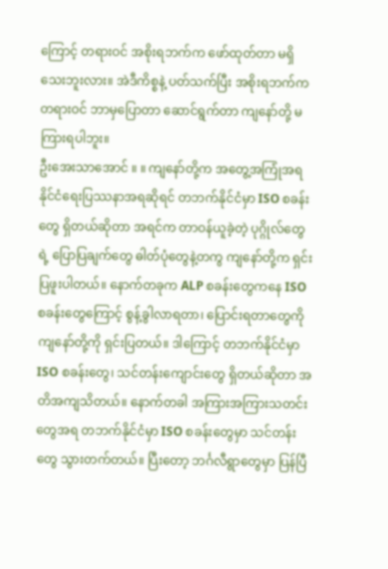ကြောင့် တရားဝင် အစိုးရဘက်က ဖော်ထုတ်တာ မရှိသေးဘူးလား။ အဲဒီကိစ္စနဲ့ ပတ်သက်ပြီး အစိုးရဘက်က တရားဝင် ဘာမှပြောတာ ဆောင်ရွက်တာ ကျနော်တို့ မကြားရပါဘူး။
ဦးအေးသာအောင် ။ ။ ကျနော်တို့က အတွေ့အကြုံအရ နိုင်ငံရေးပြဿနာအရဆိုရင် တဘက်နိုင်ငံမှာ ISO စခန်းတွေ ရှိတယ်ဆိုတာ အရင်က တာဝန်ယူခဲ့တဲ့ ပုဂ္ဂိုလ်တွေရဲ့ ပြောပြချက်တွေ ဓါတ်ပုံတွေနဲ့တကွ ကျနော်တို့က ရှင်းပြဖူးပါတယ်။ နောက်တခုက ALP စခန်းတွေကနေ ISO စခန်းတွေကြောင့် စွန့်ခွါလာရတာ၊ ပြောင်းရတာတွေကို ကျနော်တို့ကို ရှင်းပြတယ်။ ဒါကြောင့် တဘက်နိုင်ငံမှာ ISO စခန်းတွေ၊ သင်တန်းကျောင်းတွေ ရှိတယ်ဆိုတာ အတိအကျသိတယ်။ နောက်တခါ အကြားအကြားသတင်းတွေအရ တဘက်နိုင်ငံမှာ ISO စခန်းတွေမှာ သင်တန်းတွေ သွားတက်တယ်။ ပြီးတော့ ဘင်္ဂလီရွာတွေမှာ ပြန်ပြီ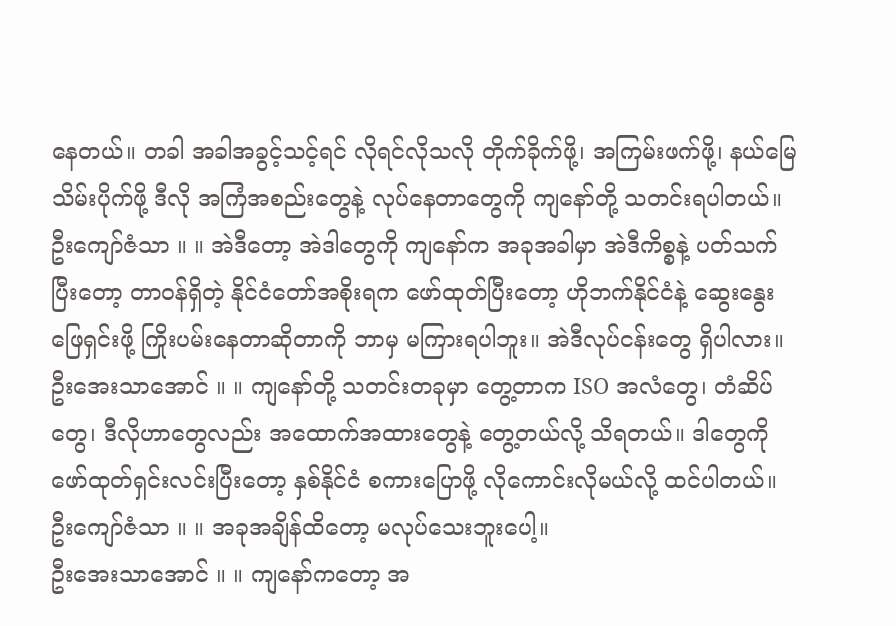နေတယ်။ တခါ အခါအခွင့်သင့်ရင် လိုရင်လိုသလို တိုက်ခိုက်ဖို့၊ အကြမ်းဖက်ဖို့၊ နယ်မြေသိမ်းပိုက်ဖို့ ဒီလို အကြံအစည်းတွေနဲ့ လုပ်နေတာတွေကို ကျနော်တို့ သတင်းရပါတယ်။
ဦးကျော်ဇံသာ ။ ။ အဲဒီတော့ အဲဒါတွေကို ကျနော်က အခုအခါမှာ အဲဒီကိစ္စနဲ့ ပတ်သက်ပြီးတော့ တာဝန်ရှိတဲ့ နိုင်ငံတော်အစိုးရက ဖော်ထုတ်ပြီးတော့ ဟိုဘက်နိုင်ငံနဲ့ ဆွေးနွေးဖြေရှင်းဖို့ ကြိုးပမ်းနေတာဆိုတာကို ဘာမှ မကြားရပါဘူး။ အဲဒီလုပ်ငန်းတွေ ရှိပါလား။
ဦးအေးသာအောင် ။ ။ ကျနော်တို့ သတင်းတခုမှာ တွေ့တာက ISO အလံတွေ၊ တံဆိပ်တွေ၊ ဒီလိုဟာတွေလည်း အထောက်အထားတွေနဲ့ တွေ့တယ်လို့ သိရတယ်။ ဒါတွေကို ဖော်ထုတ်ရှင်းလင်းပြီးတော့ နှစ်နိုင်ငံ စကားပြောဖို့ လိုကောင်းလိုမယ်လို့ ထင်ပါတယ်။
ဦးကျော်ဇံသာ ။ ။ အခုအချိန်ထိတော့ မလုပ်သေးဘူးပေါ့။
ဦးအေးသာအောင် ။ ။ ကျနော်ကတော့ အ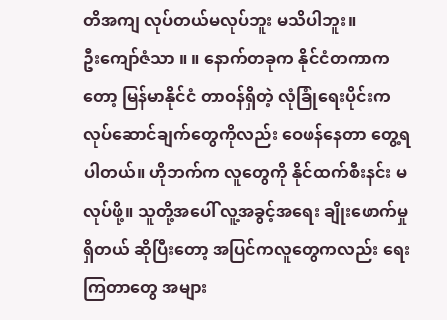တိအကျ လုပ်တယ်မလုပ်ဘူး မသိပါဘူး။
ဦးကျော်ဇံသာ ။ ။ နောက်တခုက နိုင်ငံတကာကတော့ မြန်မာနိုင်ငံ တာဝန်ရှိတဲ့ လုံခြုံရေးပိုင်းက လုပ်ဆောင်ချက်တွေကိုလည်း ဝေဖန်နေတာ တွေ့ရပါတယ်။ ဟိုဘက်က လူတွေကို နိုင်ထက်စီးနင်း မလုပ်ဖို့။ သူတို့အပေါ် လူ့အခွင့်အရေး ချိုးဖောက်မှုရှိတယ် ဆိုပြီးတော့ အပြင်ကလူတွေကလည်း ရေးကြတာတွေ အများ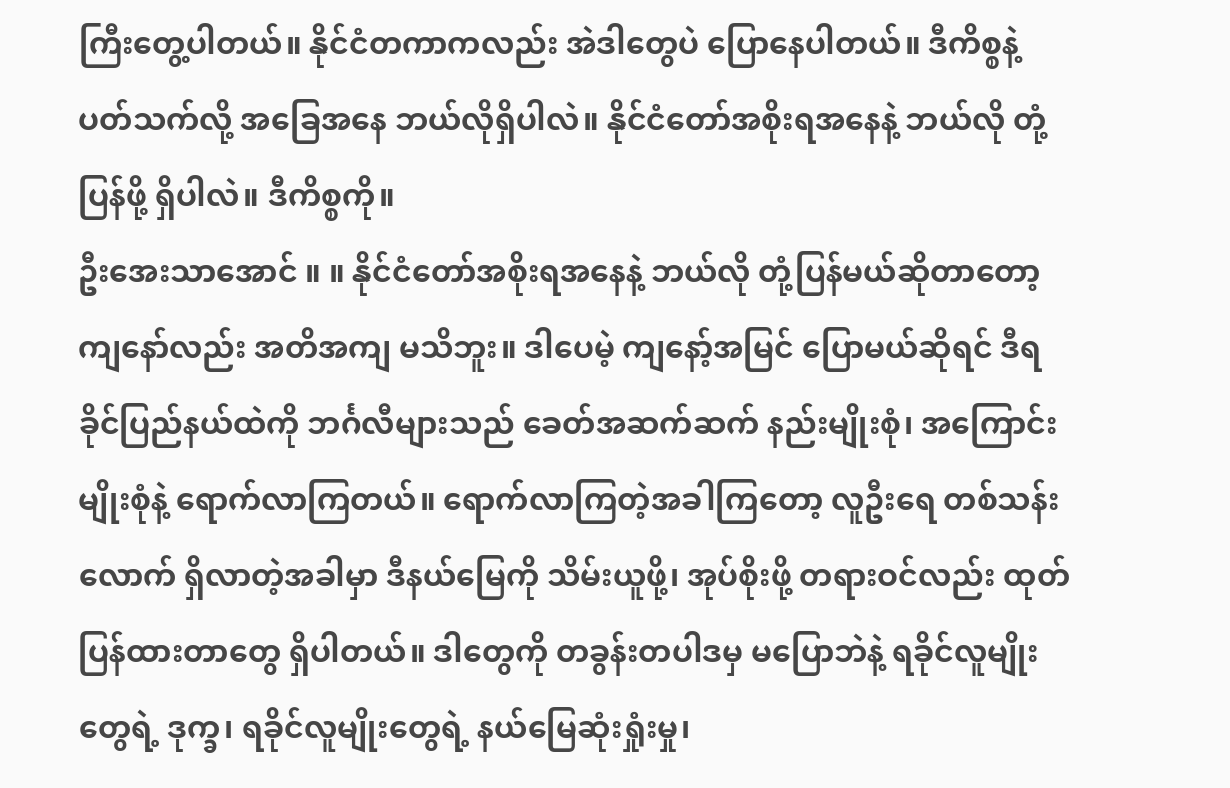ကြီးတွေ့ပါတယ်။ နိုင်ငံတကာကလည်း အဲဒါတွေပဲ ပြောနေပါတယ်။ ဒီကိစ္စနဲ့ ပတ်သက်လို့ အခြေအနေ ဘယ်လိုရှိပါလဲ။ နိုင်ငံတော်အစိုးရအနေနဲ့ ဘယ်လို တုံ့ပြန်ဖို့ ရှိပါလဲ။ ဒီကိစ္စကို။
ဦးအေးသာအောင် ။ ။ နိုင်ငံတော်အစိုးရအနေနဲ့ ဘယ်လို တုံ့ပြန်မယ်ဆိုတာတော့ ကျနော်လည်း အတိအကျ မသိဘူး။ ဒါပေမဲ့ ကျနော့်အမြင် ပြောမယ်ဆိုရင် ဒီရခိုင်ပြည်နယ်ထဲကို ဘင်္ဂလီများသည် ခေတ်အဆက်ဆက် နည်းမျိုးစုံ၊ အကြောင်းမျိုးစုံနဲ့ ရောက်လာကြတယ်။ ရောက်လာကြတဲ့အခါကြတော့ လူဦးရေ တစ်သန်းလောက် ရှိလာတဲ့အခါမှာ ဒီနယ်မြေကို သိမ်းယူဖို့၊ အုပ်စိုးဖို့ တရားဝင်လည်း ထုတ်ပြန်ထားတာတွေ ရှိပါတယ်။ ဒါတွေကို တခွန်းတပါဒမှ မပြောဘဲနဲ့ ရခိုင်လူမျိုးတွေရဲ့ ဒုက္ခ၊ ရခိုင်လူမျိုးတွေရဲ့ နယ်မြေဆုံးရှုံးမှု၊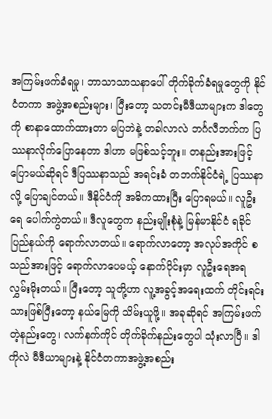အကြမ်းဖက်ခံရမှု၊ ဘာသာသာသနာပေါ် တိုက်ခိုက်ခံရမှုတွေကို နိုင်ငံတကာ အဖွဲ့အစည်းများ၊ ပြီးတော့ သတင်းမီဒီယာများက ဒါတွေကို စာနာထောက်ထားတာ မပြဘဲနဲ့ တခါလာလဲ ဘင်္ဂလီဘက်က ပြဿနာလိုက်ပြောနေတာ ဒါဟာ မဖြစ်သင့်ဘူး။ တနည်းအားဖြင့် ပြောမယ်ဆိုရင် ဒီပြဿနာသည် အရင်းခံ တဘက်နိုင်ငံရဲ့ ပြဿနာလို့ ပြောချင်တယ်။ ဒီနိုင်ငံကို အဓိကထားပြီး ပြောရမယ်။ လူဦးရေ ပေါက်ကွဲတယ်။ ဒီလူတွေက နည်းမျိုးစုံနဲ့ မြန်မာနိုင်ငံ ရခိုင်ပြည်နယ်ကို ရောက်လာတယ်။ ရောက်လာတော့ အလုပ်အကိုင် စသည်အားဖြင့် ရောက်လာပေမယ့် နောက်ပိုင်းမှာ လူဦးရေအရ လွှမ်းမိုးတယ်။ ပြီးတော့ သူတို့ဟာ လူ့အခွင့်အရေးထက် တိုင်းရင်းသားဖြစ်ပြီးတော့ နယ်မြေကို သိမ်းယူဖို့။ အခုဆိုရင် အကြမ်းဖက်တဲ့နည်းတွေ၊ လက်နက်ကိုင် တိုက်ခိုက်နည်းတွေပါ သုံးလာပြီ။ ဒါကိုလဲ မီဒီယာများနဲ့ နိုင်ငံတကာအဖွဲ့အစည်း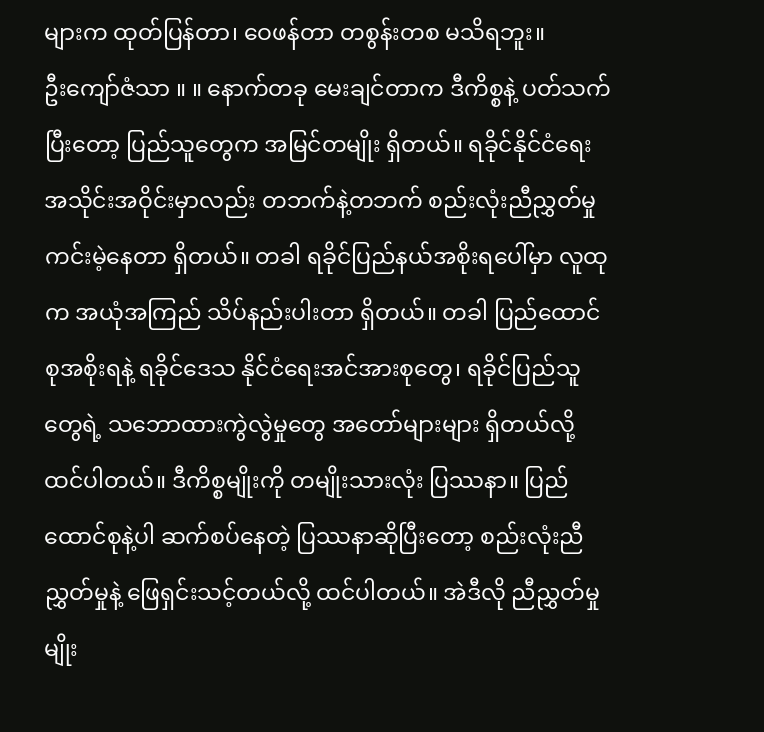များက ထုတ်ပြန်တာ၊ ဝေဖန်တာ တစွန်းတစ မသိရဘူး။
ဦးကျော်ဇံသာ ။ ။ နောက်တခု မေးချင်တာက ဒီကိစ္စနဲ့ ပတ်သက်ပြီးတော့ ပြည်သူတွေက အမြင်တမျိုး ရှိတယ်။ ရခိုင်နိုင်ငံရေး အသိုင်းအဝိုင်းမှာလည်း တဘက်နဲ့တဘက် စည်းလုံးညီညွှတ်မှု ကင်းမဲ့နေတာ ရှိတယ်။ တခါ ရခိုင်ပြည်နယ်အစိုးရပေါ်မှာ လူထုက အယုံအကြည် သိပ်နည်းပါးတာ ရှိတယ်။ တခါ ပြည်ထောင်စုအစိုးရနဲ့ ရခိုင်ဒေသ နိုင်ငံရေးအင်အားစုတွေ၊ ရခိုင်ပြည်သူတွေရဲ့ သဘောထားကွဲလွဲမှုတွေ အတော်များများ ရှိတယ်လို့ ထင်ပါတယ်။ ဒီကိစ္စမျိုးကို တမျိုးသားလုံး ပြဿနာ။ ပြည်ထောင်စုနဲ့ပါ ဆက်စပ်နေတဲ့ ပြဿနာဆိုပြီးတော့ စည်းလုံးညီညွှတ်မှုနဲ့ ဖြေရှင်းသင့်တယ်လို့ ထင်ပါတယ်။ အဲဒီလို ညီညွှတ်မှုမျိုး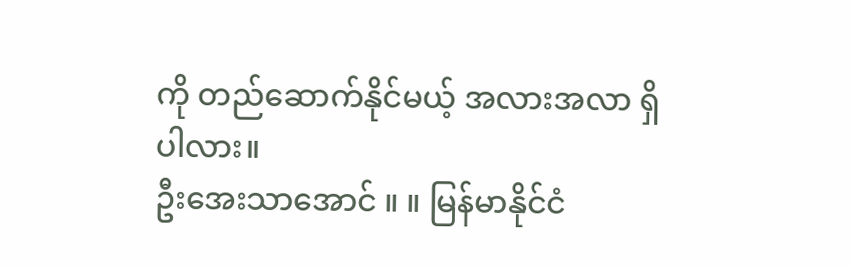ကို တည်ဆောက်နိုင်မယ့် အလားအလာ ရှိပါလား။
ဦးအေးသာအောင် ။ ။ မြန်မာနိုင်ငံ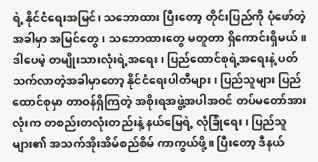ရဲ့ နိုင်ငံရေးအမြင်၊ သဘောထား ပြီးတော့ တိုင်းပြည်ကို ပုံဖော်တဲ့အခါမှာ အမြင်တွေ၊ သဘောထားတွေ မတူတာ ရှိကောင်းရှိမယ်။ ဒါပေမဲ့ တမျိုးသားလုံးရဲ့အရေး၊ ပြည်ထောင်စုရဲ့အရေးနဲ့ ပတ်သက်လာတဲ့အခါမှာတော့ နိုင်ငံရေးပါတီများ၊ ပြည်သူများ ပြည်ထောင်စုမှာ တာဝန်ရှိကြတဲ့ အစိုးရအဖွဲ့အပါအဝင် တပ်မတော်အားလုံးက တစည်းတလုံးတည်းနဲ့ နယ်မြေရဲ့ လုံခြုံရေး၊ ပြည်သူများ၏ အသက်အိုးအိမ်စည်စိမ် ကာကွယ်ဖို့။ ပြီးတော့ ဒီနယ်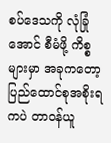စပ်ဒေသကို လုံခြုံအောင် စီမံဖို့ ကိစ္စများမှာ အခုကတော့ ပြည်ထောင်စုအစိုးရကပဲ တာဝန်ယူ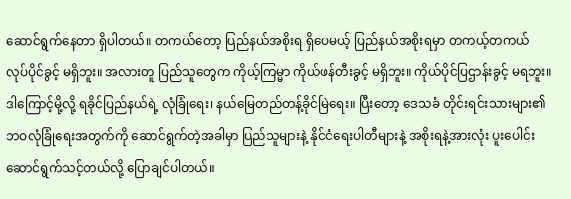ဆောင်ရွက်နေတာ ရှိပါတယ်။ တကယ်တော့ ပြည်နယ်အစိုးရ ရှိပေမယ့် ပြည်နယ်အစိုးရမှာ တကယ့်တကယ် လုပ်ပိုင်ခွင့် မရှိဘူး။ အလားတူ ပြည်သူတွေက ကိုယ့်ကြမ္မာ ကိုယ်ဖန်တီးခွင့် မရှိဘူး။ ကိုယ်ပိုင်ပြဌာန်းခွင့် မရဘူး။ ဒါကြောင့်မို့လို့ ရခိုင်ပြည်နယ်ရဲ့ လုံခြုံရေး၊ နယ်မြေတည်တန့်ခိုင်မြဲရေး။ ပြီးတော့ ဒေသခံ တိုင်းရင်းသားများ၏ ဘဝလုံခြုံရေးအတွက်ကို ဆောင်ရွက်တဲ့အခါမှာ ပြည်သူများနဲ့ နိုင်ငံရေးပါတီများနဲ့ အစိုးရနဲ့အားလုံး ပူးပေါင်းဆောင်ရွက်သင့်တယ်လို့ ပြောချင်ပါတယ်။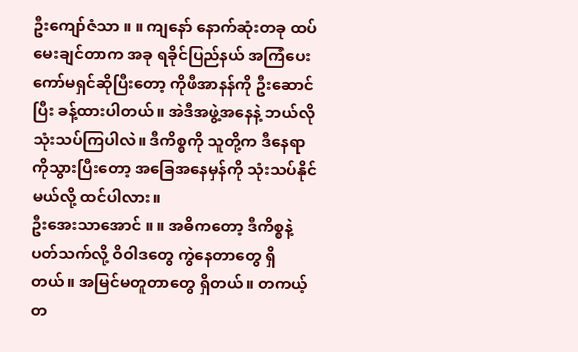ဦးကျော်ဇံသာ ။ ။ ကျနော် နောက်ဆုံးတခု ထပ်မေးချင်တာက အခု ရခိုင်ပြည်နယ် အကြံပေးကော်မရှင်ဆိုပြီးတော့ ကိုဖီအာနန်ကို ဦးဆောင်ပြီး ခန့်ထားပါတယ်။ အဲဒီအဖွဲ့အနေနဲ့ ဘယ်လို သုံးသပ်ကြပါလဲ။ ဒီကိစ္စကို သူတို့က ဒီနေရာကိုသွားပြီးတော့ အခြေအနေမှန်ကို သုံးသပ်နိုင်မယ်လို့ ထင်ပါလား။
ဦးအေးသာအောင် ။ ။ အဓိကတော့ ဒီကိစ္စနဲ့ ပတ်သက်လို့ ဝိဝါဒတွေ ကွဲနေတာတွေ ရှိတယ်။ အမြင်မတူတာတွေ ရှိတယ်။ တကယ့်တ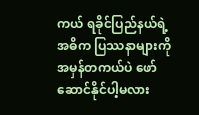ကယ် ရခိုင်ပြည်နယ်ရဲ့ အဓိက ပြဿနာများကို အမှန်တကယ်ပဲ ဖော်ဆောင်နိုင်ပါ့မလား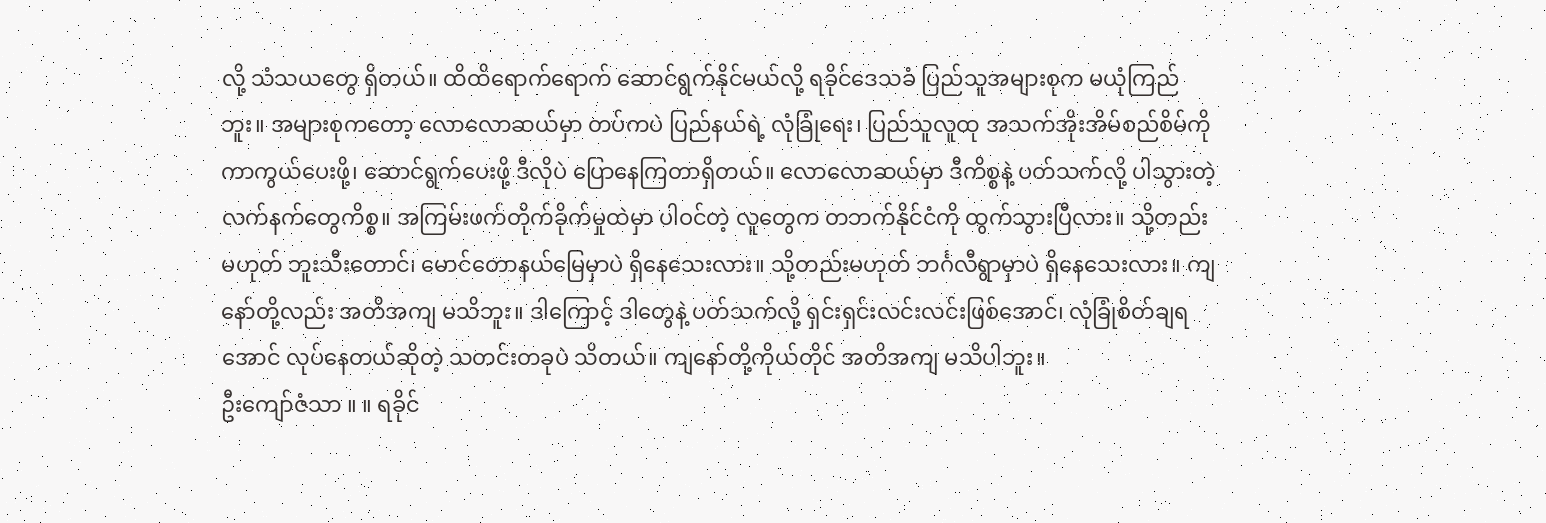လို့ သံသယတွေ ရှိတယ်။ ထိထိရောက်ရောက် ဆောင်ရွက်နိုင်မယ်လို့ ရခိုင်ဒေသခံ ပြည်သူအများစုက မယုံကြည်ဘူး။ အများစုကတော့ လောလောဆယ်မှာ တပ်ကပဲ ပြည်နယ်ရဲ့ လုံခြုံရေး၊ ပြည်သူလူထု အသက်အိုးအိမ်စည်စိမ်ကို ကာကွယ်ပေးဖို့၊ ဆောင်ရွက်ပေးဖို့ ဒီလိုပဲ ပြောနေကြတာရှိတယ်။ လောလောဆယ်မှာ ဒီကိစ္စနဲ့ ပတ်သက်လို့ ပါသွားတဲ့ လက်နက်တွေကိစ္စ။ အကြမ်းဖက်တိုက်ခိုက်မှုထဲမှာ ပါဝင်တဲ့ လူတွေက တဘက်နိုင်ငံကို ထွက်သွားပြီလား။ သို့တည်းမဟုတ် ဘူးသီးတောင်၊ မောင်တောနယ်မြေမှာပဲ ရှိနေသေးလား။ သို့တည်းမဟုတ် ဘင်္ဂလီရွာမှာပဲ ရှိနေသေးလား။ ကျနော်တို့လည်း အတိအကျ မသိဘူး။ ဒါကြောင့် ဒါတွေနဲ့ ပတ်သက်လို့ ရှင်းရှင်းလင်းလင်းဖြစ်အောင်၊ လုံခြုံစိတ်ချရအောင် လုပ်နေတယ်ဆိုတဲ့ သတင်းတခုပဲ သိတယ်။ ကျနော်တို့ကိုယ်တိုင် အတိအကျ မသိပါဘူး။
ဦးကျော်ဇံသာ ။ ။ ရခိုင်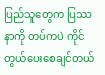ပြည်သူတွေက ပြဿနာကို တပ်ကပဲ ကိုင်တွယ်ပေးစေချင်တယ်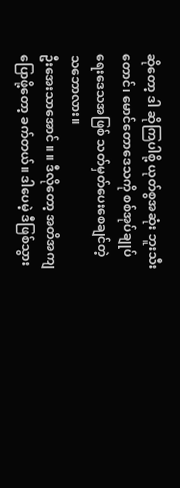ဆိုတော့ ဒါ ဆိုကြပါစို့ ယုတ်စွအဆုံး ဘူးသီးတောင်၊ မောင်တောဒေသကို စစ်အုပ်ချုပ်ရေးဒေသအဖြစ် သတ်မှတ်ပေးစေချင်တဲ့ သဘောလား။
ဦးအေးသာအောင် ။ ။ ဒီလိုတော့ အတိအကျ ပြောဖို့တော့ ခက်တယ်။ ဒါပေမဲ့ ဒီဖြစ်သွား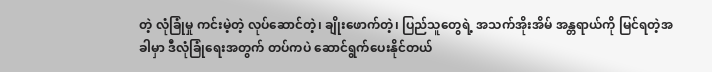တဲ့ လုံခြုံမှု ကင်းမဲ့တဲ့ လုပ်ဆောင်တဲ့၊ ချိုးဖောက်တဲ့၊ ပြည်သူတွေရဲ့ အသက်အိုးအိမ် အန္တရာယ်ကို မြင်ရတဲ့အခါမှာ ဒီလုံခြုံရေးအတွက် တပ်ကပဲ ဆောင်ရွက်ပေးနိုင်တယ်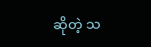ဆိုတဲ့ သ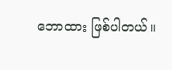ဘောထား ဖြစ်ပါတယ်။